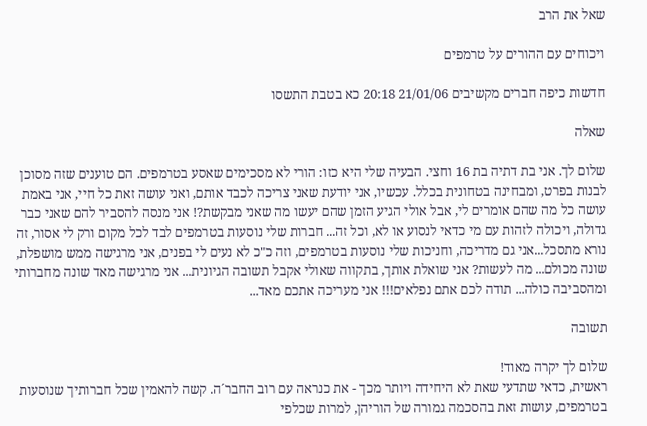שאל את הרב

ויכוחים עם ההורים על טרמפים

חדשות כיפה חברים מקשיבים 21/01/06 20:18 כא בטבת התשסו

שאלה

שלום לך. אני בת דתיה בת 16 וחצי. הבעיה שלי היא כזו: הורי לא מסכימים שאסע בטרמפים. הם טוענים שזה מסוכן לבנות בפרט, ומבחינה בטחונית בכלל. עכשיו, אני יודעת שאני צריכה לכבד אותם, ואני עושה זאת כל חיי, אני באמת עושה כל מה שהם אומרים לי, אבל אולי הגיע הזמן שהם יעשו מה שאני מבקשת?! אני מנסה להסביר להם שאני כבר גדולה, ויכולה לזהות עם מי כדאי לנסוע או לא, וכל זה... חברות שלי נוסעות בטרמפים לבד לכל מקום ורק לי אסור, זה נורא מתסכל...אני גם מדריכה, וחניכות שלי נוסעות בטרמפים, וזה כ"כ לא נעים לי בפנים, אני מרגישה ממש מושפלת, שונה מכולם... מה לעשות? אני שואלת אותך, בתקווה שאולי אקבל תשובה הגיונית... אני מרגישה מאד שונה מחברותי ומהסביבה כולה... תודה לכם אתם נפלאים!!! אני מעריכה אתכם מאד...

תשובה

שלום לך יקרה מאוד!
ראשית, כדאי שתדעי שאת לא היחידה ויותר מכך - את כנראה עם רוב החבר´ה. קשה להאמין שכל חברותיך שנוסעות בטרמפים, עושות זאת בהסכמה גמורה של הוריהן, למרות שכלפי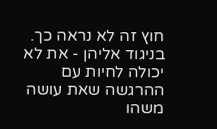חוץ זה לא נראה כך.
בניגוד אליהן - את לא יכולה לחיות עם ההרגשה שאת עושה משהו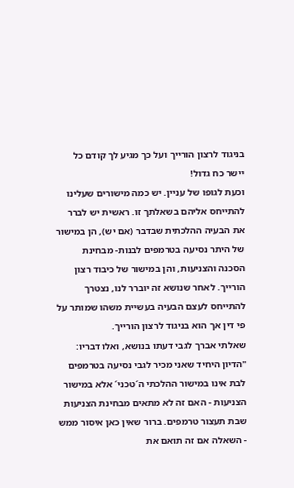בניגוד לרצון הורייך ועל כך מגיע לך קודם כל יישר כח גדול!
וכעת לגופו של עניין. יש כמה מישורים שעלינו להתייחס אליהם בשאלתך זו. ראשית יש לברר את הבעיה ההלכתית שבדבר (אם יש), הן במישור של היתר נסיעה בטרמפים לבנות- מבחינת הסכנה והצניעות, והן במישור של כיבוד רצון הורייך. לאחר שנושא זה יוברר לנו, נצטרך להתייחס לעצם הבעיה בעשיית משהו שמותר על פי דין אך הוא בניגוד לרצון הורייך.
שאלתי אברך לגבי דעתו בנושא, ואלו דבריו:
"הדיון היחיד שאני מכיר לגבי נסיעה בטרמפים לבת אינו במישור ההלכתי ה´טכני´ אלא במישור הצניעות - האם זה לא מתאים מבחינת הצניעות שבת תעצור טרמפים. ברור שאין כאן איסור ממש - השאלה אם זה תואם את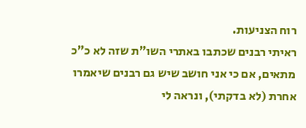רוח הצניעות.
ראיתי רבנים שכתבו באתרי השו"ת שזה לא כ"כ מתאים, אם כי אני חושב שיש גם רבנים שיאמרו אחרת (לא בדקתי), ונראה לי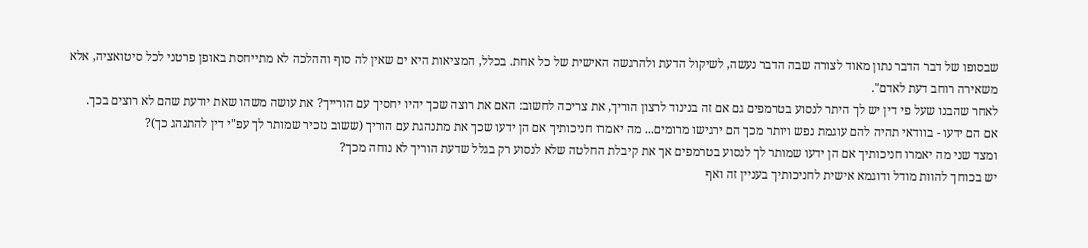שבסופו של דבר הדבר נתון מאוד לצורה שבה הדבר נעשה, לשיקול הדעת ולהרגשה האישית של כל אחת. בכלל, המציאות היא ים שאין לה סוף וההלכה לא מתייחסת באופן פרטני לכל סיטואציה, אלא משאירה רוחב דעת לאדם".
לאחר שהבנו שעל פי דין יש לך היתר לנסוע בטרמפים גם אם זה בנינוד לרצון הוריך, את צריכה לחשוב: האם את רוצה שכך יהיו יחסיך עם הורייך? את עושה משהו שאת יודעת שהם לא רוצים בכך.
אם הם ידעו - בוודאי תהיה להם עוגמת נפש ויותר מכך הם ירגישו מרומים... מה יאמרו חניכותיך אם הן ידעו שכך את מתנהגת עם הוריך (ששוב נזכיר שמותר לך עפ"י דין להתנהג כך)?
ומצד שני מה יאמרו חניכותיך אם הן ידעו שמותר לך לנסוע בטרמפים אך את קיבלת החלטה שלא לנסוע רק בגלל שדעת הוריך לא נוחה מכך?
יש בכוחך להוות מודל ודוגמא אישית לחניכותיך בעניין זה ואף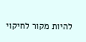להיות מקור לחיקוי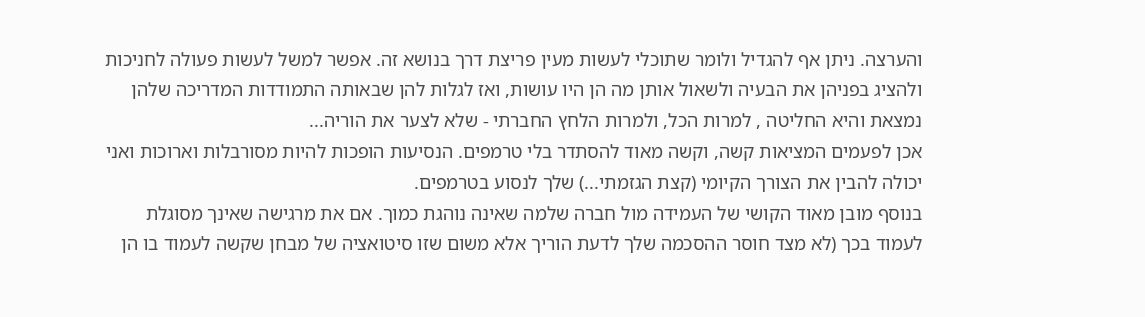והערצה. ניתן אף להגדיל ולומר שתוכלי לעשות מעין פריצת דרך בנושא זה. אפשר למשל לעשות פעולה לחניכות ולהציג בפניהן את הבעיה ולשאול אותן מה הן היו עושות, ואז לגלות להן שבאותה התמודדות המדריכה שלהן נמצאת והיא החליטה , למרות הכל, ולמרות הלחץ החברתי - שלא לצער את הוריה...
אכן לפעמים המציאות קשה, וקשה מאוד להסתדר בלי טרמפים. הנסיעות הופכות להיות מסורבלות וארוכות ואני יכולה להבין את הצורך הקיומי (קצת הגזמתי...) שלך לנסוע בטרמפים.
בנוסף מובן מאוד הקושי של העמידה מול חברה שלמה שאינה נוהגת כמוך. אם את מרגישה שאינך מסוגלת לעמוד בכך (לא מצד חוסר ההסכמה שלך לדעת הוריך אלא משום שזו סיטואציה של מבחן שקשה לעמוד בו הן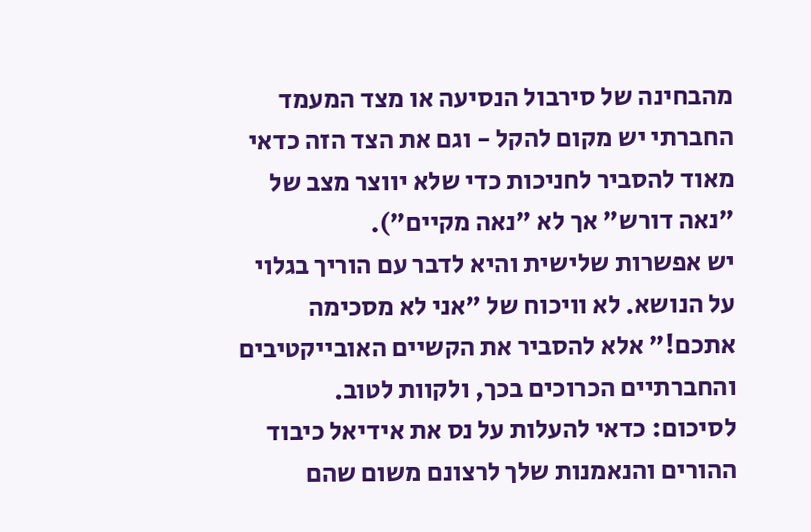מהבחינה של סירבול הנסיעה או מצד המעמד החברתי יש מקום להקל - וגם את הצד הזה כדאי מאוד להסביר לחניכות כדי שלא יווצר מצב של "נאה דורש" אך לא "נאה מקיים").
יש אפשרות שלישית והיא לדבר עם הוריך בגלוי על הנושא. לא וויכוח של "אני לא מסכימה אתכם!" אלא להסביר את הקשיים האובייקטיבים והחברתיים הכרוכים בכך, ולקוות לטוב.
לסיכום: כדאי להעלות על נס את אידיאל כיבוד ההורים והנאמנות שלך לרצונם משום שהם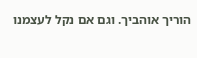הוריך אוהביך. וגם אם נקל לעצמנו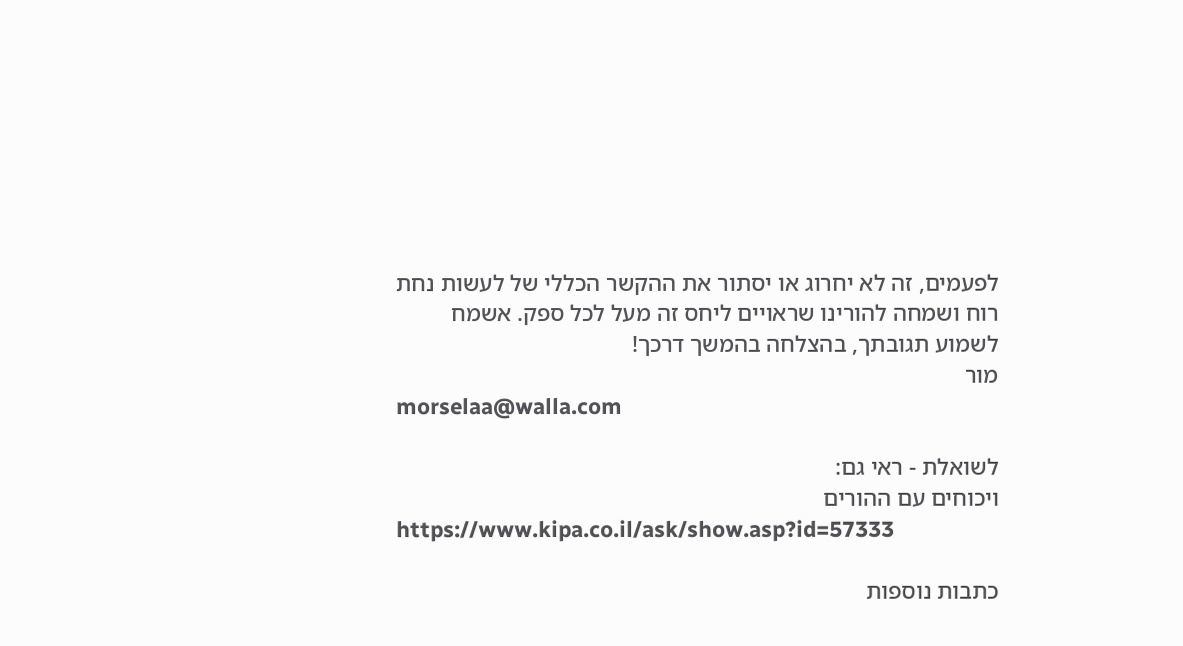לפעמים, זה לא יחרוג או יסתור את ההקשר הכללי של לעשות נחת רוח ושמחה להורינו שראויים ליחס זה מעל לכל ספק. אשמח לשמוע תגובתך, בהצלחה בהמשך דרכך!
מור
morselaa@walla.com

לשואלת - ראי גם:
ויכוחים עם ההורים
https://www.kipa.co.il/ask/show.asp?id=57333

כתבות נוספות